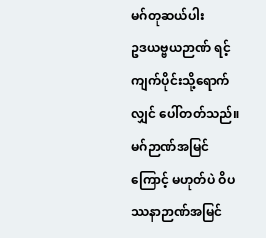မဂ်တုဆယ်ပါး
ဥဒယဗ္ဗယဉာဏ် ရင့်ကျက်ပိုင်းသို့ရောက်လျှင် ပေါ်တတ်သည်။ မဂ်ဉာဏ်အမြင်ကြောင့် မဟုတ်ပဲ ဝိပဿနာဉာဏ်အမြင်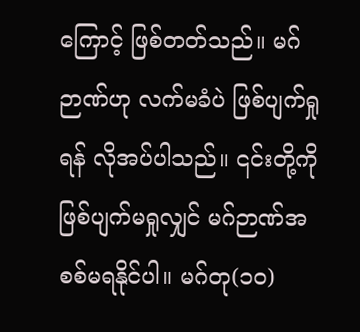ကြောင့် ဖြစ်တတ်သည်။ မဂ်ဉာဏ်ဟု လက်မခံပဲ ဖြစ်ပျက်ရှုရန် လိုအပ်ပါသည်။ ၎င်းတို့ကို ဖြစ်ပျက်မရှုလျှင် မဂ်ဉာဏ်အစစ်မရနိုင်ပါ။ မဂ်တု(၁၀)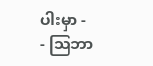ပါးမှာ -
- ဩဘာ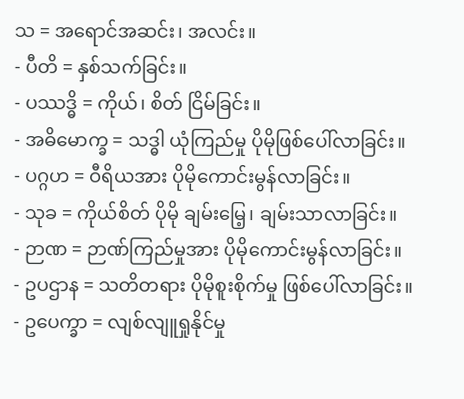သ = အရောင်အဆင်း၊ အလင်း။
- ပီတိ = နှစ်သက်ခြင်း။
- ပဿဒ္ဓိ = ကိုယ်၊ စိတ် ငြိမ်ခြင်း။
- အဓိမောက္ခ = သဒ္ဓါ ယုံကြည်မှု ပိုမိုဖြစ်ပေါ်လာခြင်း။
- ပဂ္ဂဟ = ဝီရိယအား ပိုမိုကောင်းမွန်လာခြင်း။
- သုခ = ကိုယ်စိတ် ပိုမို ချမ်းမြေ့၊ ချမ်းသာလာခြင်း။
- ဉာဏ = ဉာဏ်ကြည်မှုအား ပိုမိုကောင်းမွန်လာခြင်း။
- ဥပဌာန = သတိတရား ပိုမိုစူးစိုက်မှု ဖြစ်ပေါ်လာခြင်း။
- ဥပေက္ခာ = လျစ်လျူရှုနိုင်မှု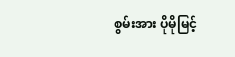စွမ်းအား ပိုမိုမြင့်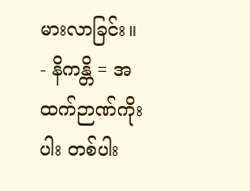မားလာခြင်း။
- နိကန္တိ = အထက်ဉာဏ်ကိုးပါး တစ်ပါး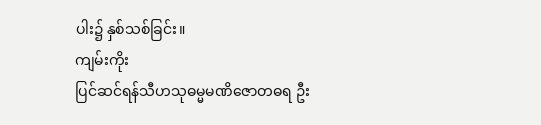ပါး၌ နှစ်သစ်ခြင်း။
ကျမ်းကိုး
ပြင်ဆင်ရန်သီဟသုဓမ္မမဏိဇောတဓရ ဦး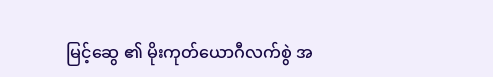မြင့်ဆွေ ၏ မိုးကုတ်ယောဂီလက်စွဲ အ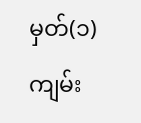မှတ်(၁)ကျမ်း